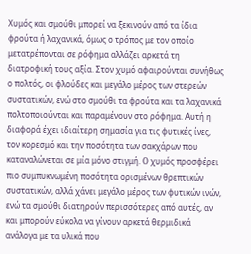Χυμός και σμούθι μπορεί να ξεκινούν από τα ίδια φρούτα ή λαχανικά, όμως ο τρόπος με τον οποίο μετατρέπονται σε ρόφημα αλλάζει αρκετά τη διατροφική τους αξία. Στον χυμό αφαιρούνται συνήθως ο πολτός, οι φλούδες και μεγάλο μέρος των στερεών συστατικών, ενώ στο σμούθι τα φρούτα και τα λαχανικά πολτοποιούνται και παραμένουν στο ρόφημα. Αυτή η διαφορά έχει ιδιαίτερη σημασία για τις φυτικές ίνες, τον κορεσμό και την ποσότητα των σακχάρων που καταναλώνεται σε μία μόνο στιγμή. O χυμός προσφέρει πιο συμπυκνωμένη ποσότητα ορισμένων θρεπτικών συστατικών, αλλά χάνει μεγάλο μέρος των φυτικών ινών, ενώ τα σμούθι διατηρούν περισσότερες από αυτές, αν και μπορούν εύκολα να γίνουν αρκετά θερμιδικά ανάλογα με τα υλικά που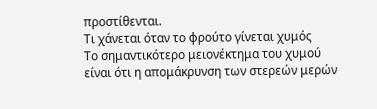προστίθενται.
Τι χάνεται όταν το φρούτο γίνεται χυμός
Το σημαντικότερο μειονέκτημα του χυμού είναι ότι η απομάκρυνση των στερεών μερών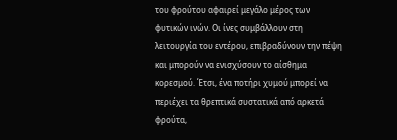του φρούτου αφαιρεί μεγάλο μέρος των φυτικών ινών. Οι ίνες συμβάλλουν στη λειτουργία του εντέρου, επιβραδύνουν την πέψη και μπορούν να ενισχύσουν το αίσθημα κορεσμού. Έτσι, ένα ποτήρι χυμού μπορεί να περιέχει τα θρεπτικά συστατικά από αρκετά φρούτα,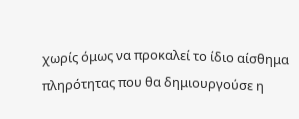χωρίς όμως να προκαλεί το ίδιο αίσθημα πληρότητας που θα δημιουργούσε η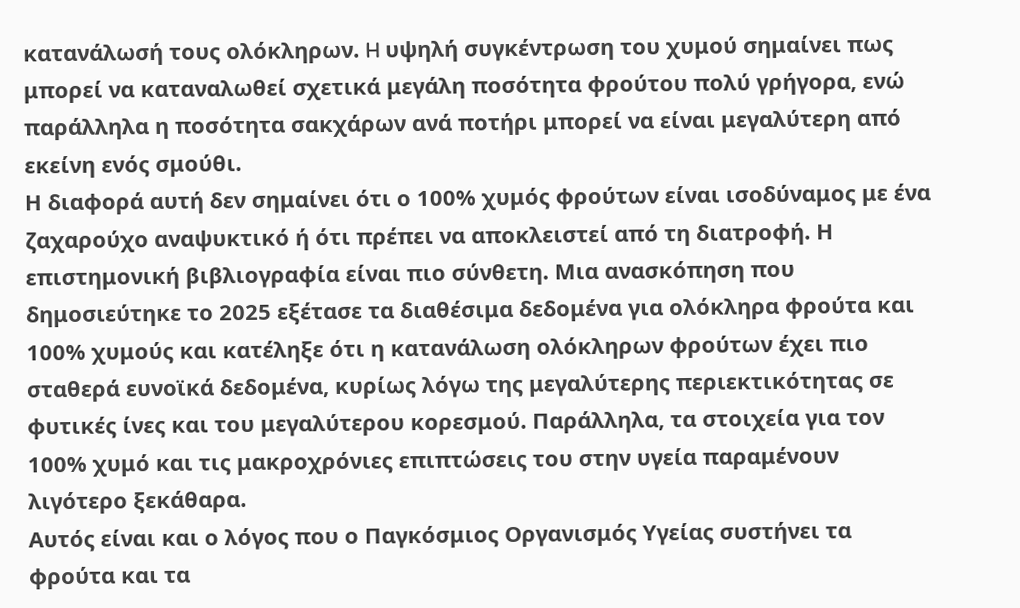κατανάλωσή τους ολόκληρων. H υψηλή συγκέντρωση του χυμού σημαίνει πως μπορεί να καταναλωθεί σχετικά μεγάλη ποσότητα φρούτου πολύ γρήγορα, ενώ παράλληλα η ποσότητα σακχάρων ανά ποτήρι μπορεί να είναι μεγαλύτερη από εκείνη ενός σμούθι.
Η διαφορά αυτή δεν σημαίνει ότι ο 100% χυμός φρούτων είναι ισοδύναμος με ένα ζαχαρούχο αναψυκτικό ή ότι πρέπει να αποκλειστεί από τη διατροφή. Η επιστημονική βιβλιογραφία είναι πιο σύνθετη. Μια ανασκόπηση που δημοσιεύτηκε το 2025 εξέτασε τα διαθέσιμα δεδομένα για ολόκληρα φρούτα και 100% χυμούς και κατέληξε ότι η κατανάλωση ολόκληρων φρούτων έχει πιο σταθερά ευνοϊκά δεδομένα, κυρίως λόγω της μεγαλύτερης περιεκτικότητας σε φυτικές ίνες και του μεγαλύτερου κορεσμού. Παράλληλα, τα στοιχεία για τον 100% χυμό και τις μακροχρόνιες επιπτώσεις του στην υγεία παραμένουν λιγότερο ξεκάθαρα.
Αυτός είναι και ο λόγος που ο Παγκόσμιος Οργανισμός Υγείας συστήνει τα φρούτα και τα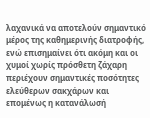λαχανικά να αποτελούν σημαντικό μέρος της καθημερινής διατροφής, ενώ επισημαίνει ότι ακόμη και οι χυμοί χωρίς πρόσθετη ζάχαρη περιέχουν σημαντικές ποσότητες ελεύθερων σακχάρων και επομένως η κατανάλωσή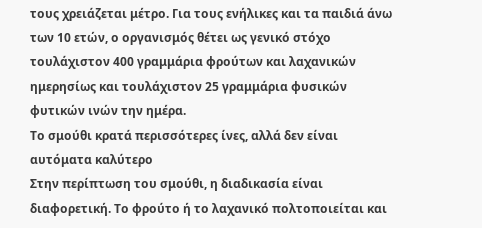τους χρειάζεται μέτρο. Για τους ενήλικες και τα παιδιά άνω των 10 ετών, ο οργανισμός θέτει ως γενικό στόχο τουλάχιστον 400 γραμμάρια φρούτων και λαχανικών ημερησίως και τουλάχιστον 25 γραμμάρια φυσικών φυτικών ινών την ημέρα.
Το σμούθι κρατά περισσότερες ίνες, αλλά δεν είναι αυτόματα καλύτερο
Στην περίπτωση του σμούθι, η διαδικασία είναι διαφορετική. Το φρούτο ή το λαχανικό πολτοποιείται και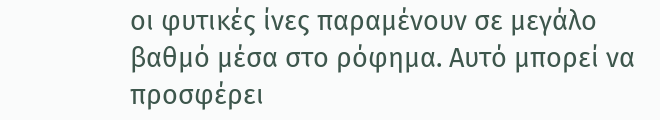οι φυτικές ίνες παραμένουν σε μεγάλο βαθμό μέσα στο ρόφημα. Αυτό μπορεί να προσφέρει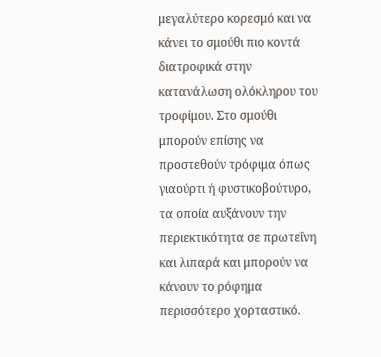μεγαλύτερο κορεσμό και να κάνει το σμούθι πιο κοντά διατροφικά στην κατανάλωση ολόκληρου του τροφίμου. Στο σμούθι μπορούν επίσης να προστεθούν τρόφιμα όπως γιαούρτι ή φυστικοβούτυρο, τα οποία αυξάνουν την περιεκτικότητα σε πρωτεΐνη και λιπαρά και μπορούν να κάνουν το ρόφημα περισσότερο χορταστικό.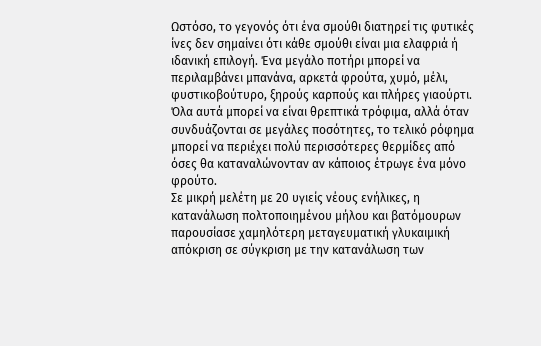Ωστόσο, το γεγονός ότι ένα σμούθι διατηρεί τις φυτικές ίνες δεν σημαίνει ότι κάθε σμούθι είναι μια ελαφριά ή ιδανική επιλογή. Ένα μεγάλο ποτήρι μπορεί να περιλαμβάνει μπανάνα, αρκετά φρούτα, χυμό, μέλι, φυστικοβούτυρο, ξηρούς καρπούς και πλήρες γιαούρτι. Όλα αυτά μπορεί να είναι θρεπτικά τρόφιμα, αλλά όταν συνδυάζονται σε μεγάλες ποσότητες, το τελικό ρόφημα μπορεί να περιέχει πολύ περισσότερες θερμίδες από όσες θα καταναλώνονταν αν κάποιος έτρωγε ένα μόνο φρούτο.
Σε μικρή μελέτη με 20 υγιείς νέους ενήλικες, η κατανάλωση πολτοποιημένου μήλου και βατόμουρων παρουσίασε χαμηλότερη μεταγευματική γλυκαιμική απόκριση σε σύγκριση με την κατανάλωση των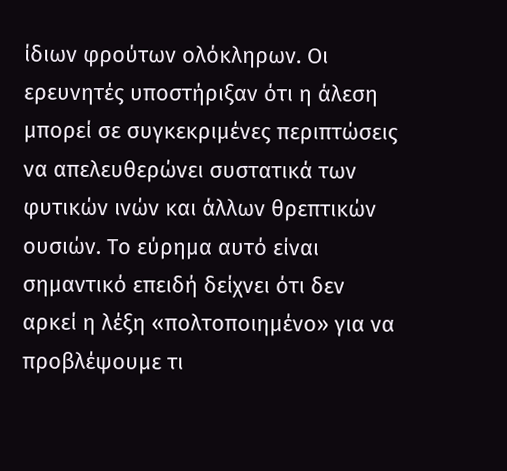ίδιων φρούτων ολόκληρων. Οι ερευνητές υποστήριξαν ότι η άλεση μπορεί σε συγκεκριμένες περιπτώσεις να απελευθερώνει συστατικά των φυτικών ινών και άλλων θρεπτικών ουσιών. Το εύρημα αυτό είναι σημαντικό επειδή δείχνει ότι δεν αρκεί η λέξη «πολτοποιημένο» για να προβλέψουμε τι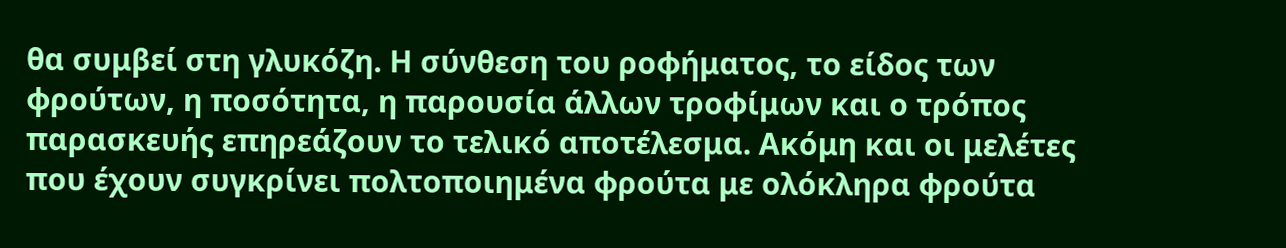θα συμβεί στη γλυκόζη. Η σύνθεση του ροφήματος, το είδος των φρούτων, η ποσότητα, η παρουσία άλλων τροφίμων και ο τρόπος παρασκευής επηρεάζουν το τελικό αποτέλεσμα. Ακόμη και οι μελέτες που έχουν συγκρίνει πολτοποιημένα φρούτα με ολόκληρα φρούτα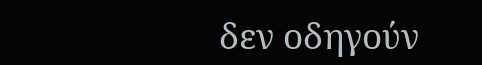δεν οδηγούν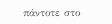πάντοτε στο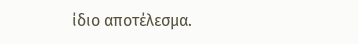ίδιο αποτέλεσμα.